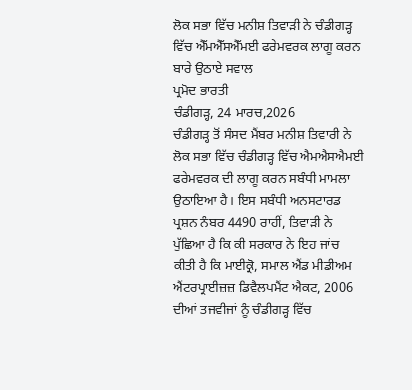ਲੋਕ ਸਭਾ ਵਿੱਚ ਮਨੀਸ਼ ਤਿਵਾੜੀ ਨੇ ਚੰਡੀਗੜ੍ਹ ਵਿੱਚ ਐੱਮਐੱਸਐੱਮਈ ਫਰੇਮਵਰਕ ਲਾਗੂ ਕਰਨ ਬਾਰੇ ਉਠਾਏ ਸਵਾਲ
ਪ੍ਰਮੋਦ ਭਾਰਤੀ
ਚੰਡੀਗੜ੍ਹ, 24 ਮਾਰਚ,2026
ਚੰਡੀਗੜ੍ਹ ਤੋਂ ਸੰਸਦ ਮੈਂਬਰ ਮਨੀਸ਼ ਤਿਵਾਰੀ ਨੇ ਲੋਕ ਸਭਾ ਵਿੱਚ ਚੰਡੀਗੜ੍ਹ ਵਿੱਚ ਐਮਐਸਐਮਈ ਫਰੇਮਵਰਕ ਦੀ ਲਾਗੂ ਕਰਨ ਸਬੰਧੀ ਮਾਮਲਾ ਉਠਾਇਆ ਹੈ। ਇਸ ਸਬੰਧੀ ਅਨਸਟਾਰਡ ਪ੍ਰਸ਼ਨ ਨੰਬਰ 4490 ਰਾਹੀਂ, ਤਿਵਾੜੀ ਨੇ ਪੁੱਛਿਆ ਹੈ ਕਿ ਕੀ ਸਰਕਾਰ ਨੇ ਇਹ ਜਾਂਚ ਕੀਤੀ ਹੈ ਕਿ ਮਾਈਕ੍ਰੋ, ਸਮਾਲ ਐਂਡ ਮੀਡੀਅਮ ਐਂਟਰਪ੍ਰਾਈਜ਼ਜ਼ ਡਿਵੈਲਪਮੈਂਟ ਐਕਟ, 2006 ਦੀਆਂ ਤਜਵੀਜਾਂ ਨੂੰ ਚੰਡੀਗੜ੍ਹ ਵਿੱਚ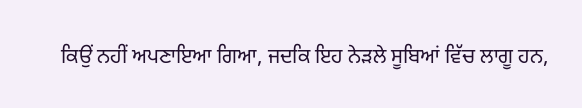ਕਿਉਂ ਨਹੀਂ ਅਪਣਾਇਆ ਗਿਆ, ਜਦਕਿ ਇਹ ਨੇੜਲੇ ਸੂਬਿਆਂ ਵਿੱਚ ਲਾਗੂ ਹਨ,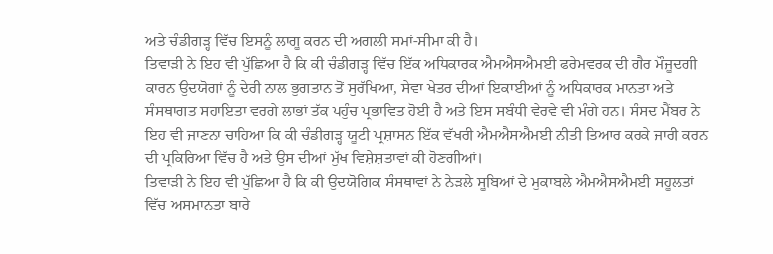ਅਤੇ ਚੰਡੀਗੜ੍ਹ ਵਿੱਚ ਇਸਨੂੰ ਲਾਗੂ ਕਰਨ ਦੀ ਅਗਲੀ ਸਮਾਂ-ਸੀਮਾ ਕੀ ਹੈ।
ਤਿਵਾੜੀ ਨੇ ਇਹ ਵੀ ਪੁੱਛਿਆ ਹੈ ਕਿ ਕੀ ਚੰਡੀਗੜ੍ਹ ਵਿੱਚ ਇੱਕ ਅਧਿਕਾਰਕ ਐਮਐਸਐਮਈ ਫਰੇਮਵਰਕ ਦੀ ਗੈਰ ਮੌਜੂਦਗੀ ਕਾਰਨ ਉਦਯੋਗਾਂ ਨੂੰ ਦੇਰੀ ਨਾਲ ਭੁਗਤਾਨ ਤੋਂ ਸੁਰੱਖਿਆ, ਸੇਵਾ ਖੇਤਰ ਦੀਆਂ ਇਕਾਈਆਂ ਨੂੰ ਅਧਿਕਾਰਕ ਮਾਨਤਾ ਅਤੇ ਸੰਸਥਾਗਤ ਸਹਾਇਤਾ ਵਰਗੇ ਲਾਭਾਂ ਤੱਕ ਪਹੁੰਚ ਪ੍ਰਭਾਵਿਤ ਹੋਈ ਹੈ ਅਤੇ ਇਸ ਸਬੰਧੀ ਵੇਰਵੇ ਵੀ ਮੰਗੇ ਹਨ। ਸੰਸਦ ਮੈਂਬਰ ਨੇ ਇਹ ਵੀ ਜਾਣਨਾ ਚਾਹਿਆ ਕਿ ਕੀ ਚੰਡੀਗੜ੍ਹ ਯੂਟੀ ਪ੍ਰਸ਼ਾਸਨ ਇੱਕ ਵੱਖਰੀ ਐਮਐਸਐਮਈ ਨੀਤੀ ਤਿਆਰ ਕਰਕੇ ਜਾਰੀ ਕਰਨ ਦੀ ਪ੍ਰਕਿਰਿਆ ਵਿੱਚ ਹੈ ਅਤੇ ਉਸ ਦੀਆਂ ਮੁੱਖ ਵਿਸ਼ੇਸ਼ਤਾਵਾਂ ਕੀ ਹੋਣਗੀਆਂ।
ਤਿਵਾੜੀ ਨੇ ਇਹ ਵੀ ਪੁੱਛਿਆ ਹੈ ਕਿ ਕੀ ਉਦਯੋਗਿਕ ਸੰਸਥਾਵਾਂ ਨੇ ਨੇੜਲੇ ਸੂਬਿਆਂ ਦੇ ਮੁਕਾਬਲੇ ਐਮਐਸਐਮਈ ਸਹੂਲਤਾਂ ਵਿੱਚ ਅਸਮਾਨਤਾ ਬਾਰੇ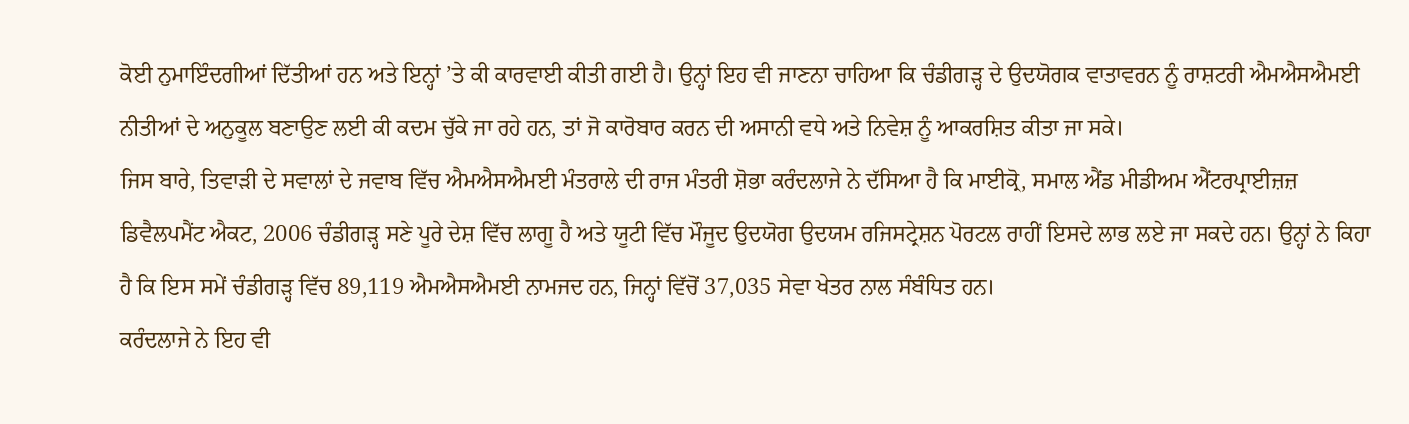ਕੋਈ ਨੁਮਾਇੰਦਗੀਆਂ ਦਿੱਤੀਆਂ ਹਨ ਅਤੇ ਇਨ੍ਹਾਂ ’ਤੇ ਕੀ ਕਾਰਵਾਈ ਕੀਤੀ ਗਈ ਹੈ। ਉਨ੍ਹਾਂ ਇਹ ਵੀ ਜਾਣਨਾ ਚਾਹਿਆ ਕਿ ਚੰਡੀਗੜ੍ਹ ਦੇ ਉਦਯੋਗਕ ਵਾਤਾਵਰਨ ਨੂੰ ਰਾਸ਼ਟਰੀ ਐਮਐਸਐਮਈ ਨੀਤੀਆਂ ਦੇ ਅਨੁਕੂਲ ਬਣਾਉਣ ਲਈ ਕੀ ਕਦਮ ਚੁੱਕੇ ਜਾ ਰਹੇ ਹਨ, ਤਾਂ ਜੋ ਕਾਰੋਬਾਰ ਕਰਨ ਦੀ ਅਸਾਨੀ ਵਧੇ ਅਤੇ ਨਿਵੇਸ਼ ਨੂੰ ਆਕਰਸ਼ਿਤ ਕੀਤਾ ਜਾ ਸਕੇ।
ਜਿਸ ਬਾਰੇ, ਤਿਵਾੜੀ ਦੇ ਸਵਾਲਾਂ ਦੇ ਜਵਾਬ ਵਿੱਚ ਐਮਐਸਐਮਈ ਮੰਤਰਾਲੇ ਦੀ ਰਾਜ ਮੰਤਰੀ ਸ਼ੋਭਾ ਕਰੰਦਲਾਜੇ ਨੇ ਦੱਸਿਆ ਹੈ ਕਿ ਮਾਈਕ੍ਰੋ, ਸਮਾਲ ਐਂਡ ਮੀਡੀਅਮ ਐਂਟਰਪ੍ਰਾਈਜ਼ਜ਼ ਡਿਵੈਲਪਮੈਂਟ ਐਕਟ, 2006 ਚੰਡੀਗੜ੍ਹ ਸਣੇ ਪੂਰੇ ਦੇਸ਼ ਵਿੱਚ ਲਾਗੂ ਹੈ ਅਤੇ ਯੂਟੀ ਵਿੱਚ ਮੌਜੂਦ ਉਦਯੋਗ ਉਦਯਮ ਰਜਿਸਟ੍ਰੇਸ਼ਨ ਪੋਰਟਲ ਰਾਹੀਂ ਇਸਦੇ ਲਾਭ ਲਏ ਜਾ ਸਕਦੇ ਹਨ। ਉਨ੍ਹਾਂ ਨੇ ਕਿਹਾ ਹੈ ਕਿ ਇਸ ਸਮੇਂ ਚੰਡੀਗੜ੍ਹ ਵਿੱਚ 89,119 ਐਮਐਸਐਮਈ ਨਾਮਜਦ ਹਨ, ਜਿਨ੍ਹਾਂ ਵਿੱਚੋਂ 37,035 ਸੇਵਾ ਖੇਤਰ ਨਾਲ ਸੰਬੰਧਿਤ ਹਨ।
ਕਰੰਦਲਾਜੇ ਨੇ ਇਹ ਵੀ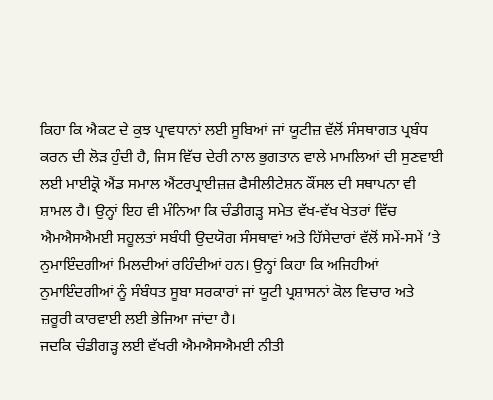ਕਿਹਾ ਕਿ ਐਕਟ ਦੇ ਕੁਝ ਪ੍ਰਾਵਧਾਨਾਂ ਲਈ ਸੂਬਿਆਂ ਜਾਂ ਯੂਟੀਜ਼ ਵੱਲੋਂ ਸੰਸਥਾਗਤ ਪ੍ਰਬੰਧ ਕਰਨ ਦੀ ਲੋੜ ਹੁੰਦੀ ਹੈ, ਜਿਸ ਵਿੱਚ ਦੇਰੀ ਨਾਲ ਭੁਗਤਾਨ ਵਾਲੇ ਮਾਮਲਿਆਂ ਦੀ ਸੁਣਵਾਈ ਲਈ ਮਾਈਕ੍ਰੋ ਐਂਡ ਸਮਾਲ ਐਂਟਰਪ੍ਰਾਈਜ਼ਜ਼ ਫੈਸੀਲੀਟੇਸ਼ਨ ਕੌਂਸਲ ਦੀ ਸਥਾਪਨਾ ਵੀ ਸ਼ਾਮਲ ਹੈ। ਉਨ੍ਹਾਂ ਇਹ ਵੀ ਮੰਨਿਆ ਕਿ ਚੰਡੀਗੜ੍ਹ ਸਮੇਤ ਵੱਖ-ਵੱਖ ਖੇਤਰਾਂ ਵਿੱਚ ਐਮਐਸਐਮਈ ਸਹੂਲਤਾਂ ਸਬੰਧੀ ਉਦਯੋਗ ਸੰਸਥਾਵਾਂ ਅਤੇ ਹਿੱਸੇਦਾਰਾਂ ਵੱਲੋਂ ਸਮੇਂ-ਸਮੇਂ ’ਤੇ ਨੁਮਾਇੰਦਗੀਆਂ ਮਿਲਦੀਆਂ ਰਹਿੰਦੀਆਂ ਹਨ। ਉਨ੍ਹਾਂ ਕਿਹਾ ਕਿ ਅਜਿਹੀਆਂ ਨੁਮਾਇੰਦਗੀਆਂ ਨੂੰ ਸੰਬੰਧਤ ਸੂਬਾ ਸਰਕਾਰਾਂ ਜਾਂ ਯੂਟੀ ਪ੍ਰਸ਼ਾਸਨਾਂ ਕੋਲ ਵਿਚਾਰ ਅਤੇ ਜ਼ਰੂਰੀ ਕਾਰਵਾਈ ਲਈ ਭੇਜਿਆ ਜਾਂਦਾ ਹੈ।
ਜਦਕਿ ਚੰਡੀਗੜ੍ਹ ਲਈ ਵੱਖਰੀ ਐਮਐਸਐਮਈ ਨੀਤੀ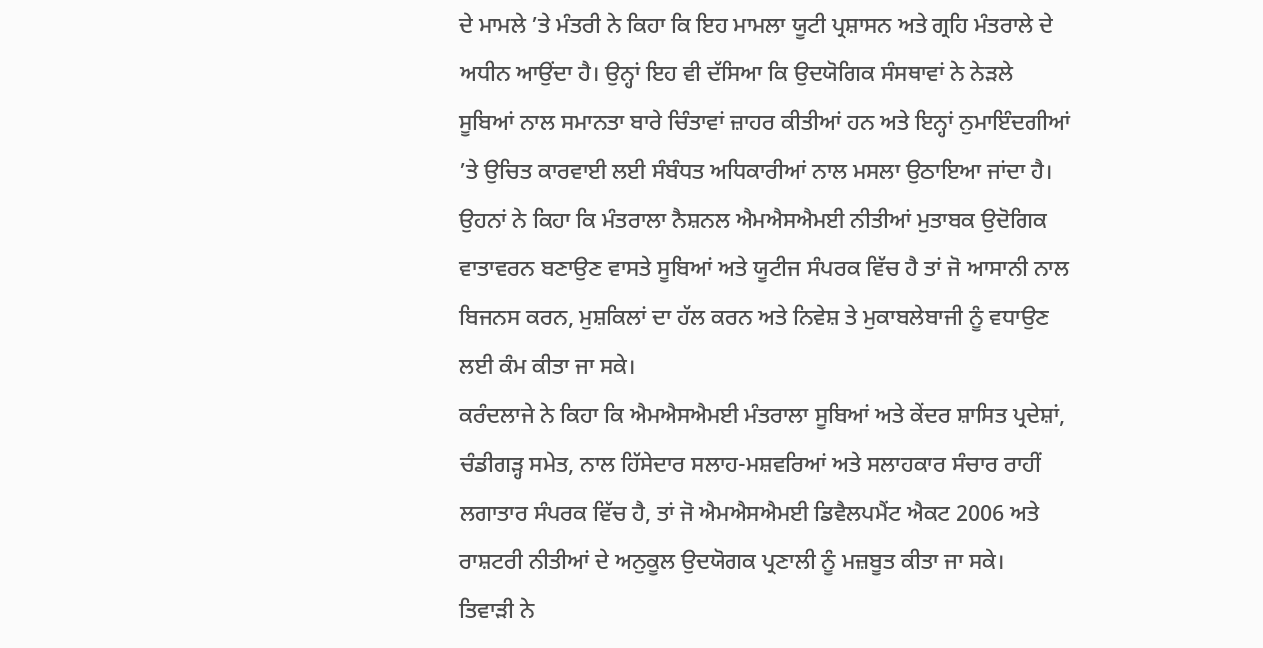ਦੇ ਮਾਮਲੇ ’ਤੇ ਮੰਤਰੀ ਨੇ ਕਿਹਾ ਕਿ ਇਹ ਮਾਮਲਾ ਯੂਟੀ ਪ੍ਰਸ਼ਾਸਨ ਅਤੇ ਗ੍ਰਹਿ ਮੰਤਰਾਲੇ ਦੇ ਅਧੀਨ ਆਉਂਦਾ ਹੈ। ਉਨ੍ਹਾਂ ਇਹ ਵੀ ਦੱਸਿਆ ਕਿ ਉਦਯੋਗਿਕ ਸੰਸਥਾਵਾਂ ਨੇ ਨੇੜਲੇ ਸੂਬਿਆਂ ਨਾਲ ਸਮਾਨਤਾ ਬਾਰੇ ਚਿੰਤਾਵਾਂ ਜ਼ਾਹਰ ਕੀਤੀਆਂ ਹਨ ਅਤੇ ਇਨ੍ਹਾਂ ਨੁਮਾਇੰਦਗੀਆਂ ’ਤੇ ਉਚਿਤ ਕਾਰਵਾਈ ਲਈ ਸੰਬੰਧਤ ਅਧਿਕਾਰੀਆਂ ਨਾਲ ਮਸਲਾ ਉਠਾਇਆ ਜਾਂਦਾ ਹੈ। ਉਹਨਾਂ ਨੇ ਕਿਹਾ ਕਿ ਮੰਤਰਾਲਾ ਨੈਸ਼ਨਲ ਐਮਐਸਐਮਈ ਨੀਤੀਆਂ ਮੁਤਾਬਕ ਉਦੋਗਿਕ ਵਾਤਾਵਰਨ ਬਣਾਉਣ ਵਾਸਤੇ ਸੂਬਿਆਂ ਅਤੇ ਯੂਟੀਜ ਸੰਪਰਕ ਵਿੱਚ ਹੈ ਤਾਂ ਜੋ ਆਸਾਨੀ ਨਾਲ ਬਿਜਨਸ ਕਰਨ, ਮੁਸ਼ਕਿਲਾਂ ਦਾ ਹੱਲ ਕਰਨ ਅਤੇ ਨਿਵੇਸ਼ ਤੇ ਮੁਕਾਬਲੇਬਾਜੀ ਨੂੰ ਵਧਾਉਣ ਲਈ ਕੰਮ ਕੀਤਾ ਜਾ ਸਕੇ।
ਕਰੰਦਲਾਜੇ ਨੇ ਕਿਹਾ ਕਿ ਐਮਐਸਐਮਈ ਮੰਤਰਾਲਾ ਸੂਬਿਆਂ ਅਤੇ ਕੇਂਦਰ ਸ਼ਾਸਿਤ ਪ੍ਰਦੇਸ਼ਾਂ, ਚੰਡੀਗੜ੍ਹ ਸਮੇਤ, ਨਾਲ ਹਿੱਸੇਦਾਰ ਸਲਾਹ-ਮਸ਼ਵਰਿਆਂ ਅਤੇ ਸਲਾਹਕਾਰ ਸੰਚਾਰ ਰਾਹੀਂ ਲਗਾਤਾਰ ਸੰਪਰਕ ਵਿੱਚ ਹੈ, ਤਾਂ ਜੋ ਐਮਐਸਐਮਈ ਡਿਵੈਲਪਮੈਂਟ ਐਕਟ 2006 ਅਤੇ ਰਾਸ਼ਟਰੀ ਨੀਤੀਆਂ ਦੇ ਅਨੁਕੂਲ ਉਦਯੋਗਕ ਪ੍ਰਣਾਲੀ ਨੂੰ ਮਜ਼ਬੂਤ ਕੀਤਾ ਜਾ ਸਕੇ।
ਤਿਵਾੜੀ ਨੇ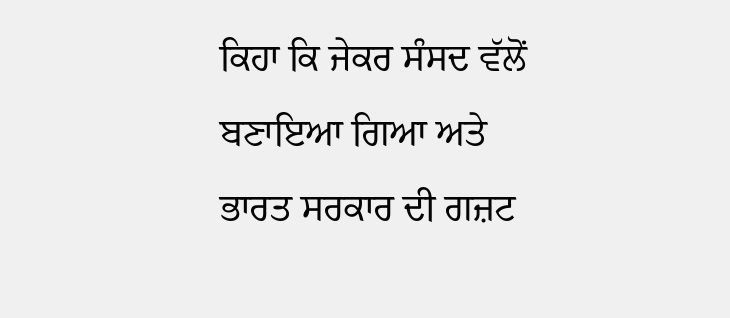ਕਿਹਾ ਕਿ ਜੇਕਰ ਸੰਸਦ ਵੱਲੋਂ ਬਣਾਇਆ ਗਿਆ ਅਤੇ ਭਾਰਤ ਸਰਕਾਰ ਦੀ ਗਜ਼ਟ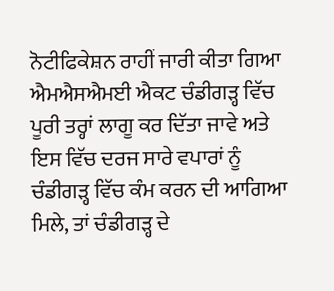ਨੋਟੀਫਿਕੇਸ਼ਨ ਰਾਹੀਂ ਜਾਰੀ ਕੀਤਾ ਗਿਆ ਐਮਐਸਐਮਈ ਐਕਟ ਚੰਡੀਗੜ੍ਹ ਵਿੱਚ ਪੂਰੀ ਤਰ੍ਹਾਂ ਲਾਗੂ ਕਰ ਦਿੱਤਾ ਜਾਵੇ ਅਤੇ ਇਸ ਵਿੱਚ ਦਰਜ ਸਾਰੇ ਵਪਾਰਾਂ ਨੂੰ ਚੰਡੀਗੜ੍ਹ ਵਿੱਚ ਕੰਮ ਕਰਨ ਦੀ ਆਗਿਆ ਮਿਲੇ, ਤਾਂ ਚੰਡੀਗੜ੍ਹ ਦੇ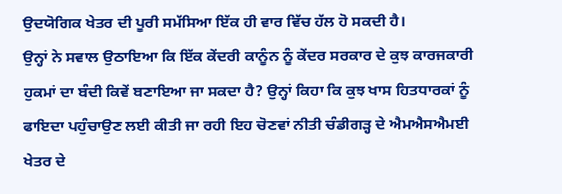ਉਦਯੋਗਿਕ ਖੇਤਰ ਦੀ ਪੂਰੀ ਸਮੱਸਿਆ ਇੱਕ ਹੀ ਵਾਰ ਵਿੱਚ ਹੱਲ ਹੋ ਸਕਦੀ ਹੈ।
ਉਨ੍ਹਾਂ ਨੇ ਸਵਾਲ ਉਠਾਇਆ ਕਿ ਇੱਕ ਕੇਂਦਰੀ ਕਾਨੂੰਨ ਨੂੰ ਕੇਂਦਰ ਸਰਕਾਰ ਦੇ ਕੁਝ ਕਾਰਜਕਾਰੀ ਹੁਕਮਾਂ ਦਾ ਬੰਦੀ ਕਿਵੇਂ ਬਣਾਇਆ ਜਾ ਸਕਦਾ ਹੈ? ਉਨ੍ਹਾਂ ਕਿਹਾ ਕਿ ਕੁਝ ਖਾਸ ਹਿਤਧਾਰਕਾਂ ਨੂੰ ਫਾਇਦਾ ਪਹੁੰਚਾਉਣ ਲਈ ਕੀਤੀ ਜਾ ਰਹੀ ਇਹ ਚੋਣਵਾਂ ਨੀਤੀ ਚੰਡੀਗੜ੍ਹ ਦੇ ਐਮਐਸਐਮਈ ਖੇਤਰ ਦੇ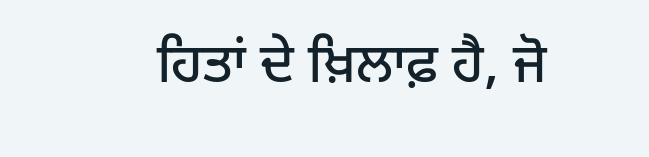ਹਿਤਾਂ ਦੇ ਖ਼ਿਲਾਫ਼ ਹੈ, ਜੋ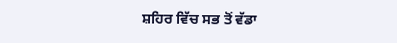ਸ਼ਹਿਰ ਵਿੱਚ ਸਭ ਤੋਂ ਵੱਡਾ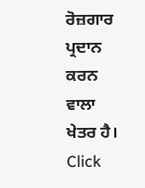ਰੋਜ਼ਗਾਰ ਪ੍ਰਦਾਨ ਕਰਨ ਵਾਲਾ ਖੇਤਰ ਹੈ।
Click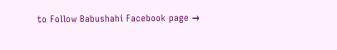to Follow Babushahi Facebook page →